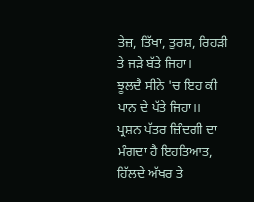ਤੇਜ਼, ਤਿੱਖਾ, ਤੁਰਸ਼, ਰਿਹੜੀ ਤੇ ਜੜੇ ਬੱਤੇ ਜਿਹਾ।
ਝੂਲਦੈ ਸੀਨੇ 'ਚ ਇਹ ਕੀ ਪਾਨ ਦੇ ਪੱਤੇ ਜਿਹਾ।।
ਪ੍ਰਸ਼ਨ ਪੱਤਰ ਜ਼ਿੰਦਗੀ ਦਾ ਮੰਗਦਾ ਹੈ ਇਹਤਿਆਤ,
ਹਿੱਲਦੇ ਅੱਖਰ ਤੇ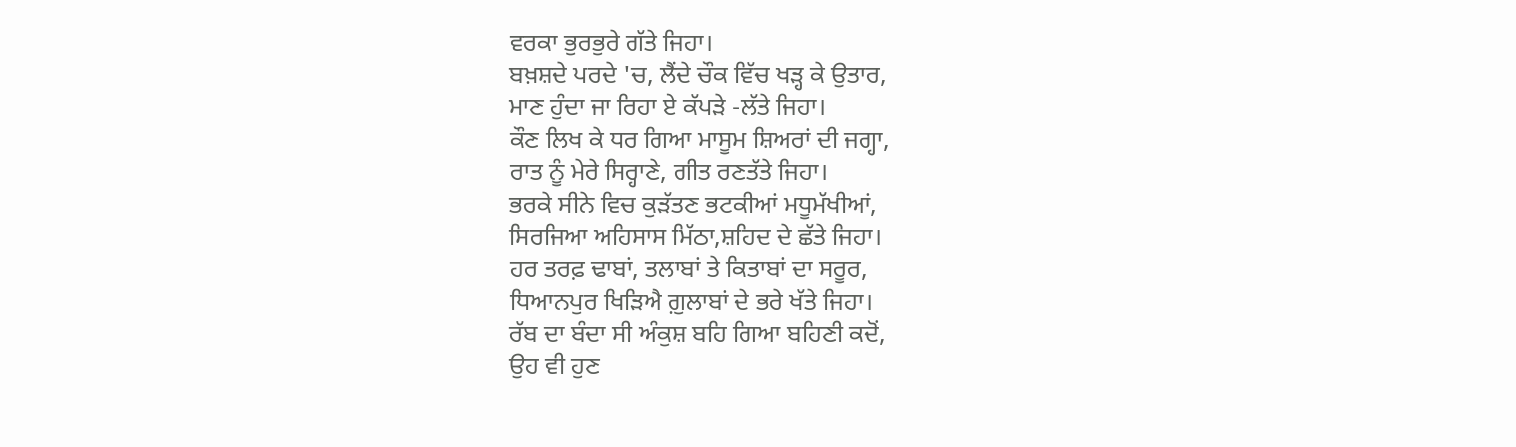ਵਰਕਾ ਭੁਰਭੁਰੇ ਗੱਤੇ ਜਿਹਾ।
ਬਖ਼ਸ਼ਦੇ ਪਰਦੇ 'ਚ, ਲੈਂਦੇ ਚੌਕ ਵਿੱਚ ਖੜ੍ਹ ਕੇ ਉਤਾਰ,
ਮਾਣ ਹੁੰਦਾ ਜਾ ਰਿਹਾ ਏ ਕੱਪੜੇ -ਲੱਤੇ ਜਿਹਾ।
ਕੌਣ ਲਿਖ ਕੇ ਧਰ ਗਿਆ ਮਾਸੂਮ ਸ਼ਿਅਰਾਂ ਦੀ ਜਗ੍ਹਾ,
ਰਾਤ ਨੂੰ ਮੇਰੇ ਸਿਰ੍ਹਾਣੇ, ਗੀਤ ਰਣਤੱਤੇ ਜਿਹਾ।
ਭਰਕੇ ਸੀਨੇ ਵਿਚ ਕੁੜੱਤਣ ਭਟਕੀਆਂ ਮਧੂਮੱਖੀਆਂ,
ਸਿਰਜਿਆ ਅਹਿਸਾਸ ਮਿੱਠਾ,ਸ਼ਹਿਦ ਦੇ ਛੱਤੇ ਜਿਹਾ।
ਹਰ ਤਰਫ਼ ਢਾਬਾਂ, ਤਲਾਬਾਂ ਤੇ ਕਿਤਾਬਾਂ ਦਾ ਸਰੂਰ,
ਧਿਆਨਪੁਰ ਖਿੜਿਐ ਗ਼ੁਲਾਬਾਂ ਦੇ ਭਰੇ ਖੱਤੇ ਜਿਹਾ।
ਰੱਬ ਦਾ ਬੰਦਾ ਸੀ ਅੰਕੁਸ਼ ਬਹਿ ਗਿਆ ਬਹਿਣੀ ਕਦੋਂ,
ਉਹ ਵੀ ਹੁਣ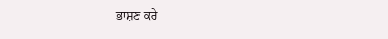ਭਾਸ਼ਣ ਕਰੇ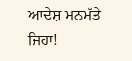ਆਦੇਸ਼ ਮਨਮੱਤੇ ਜਿਹਾ!